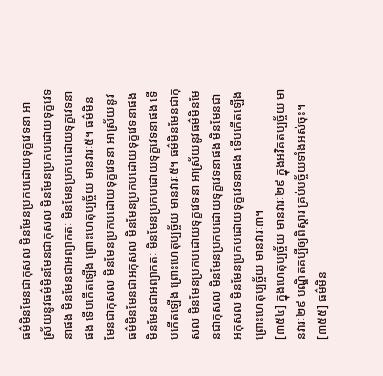ធម៌មិនមែនជាកុសល មិនមែនប្រកបដោយទុក្ខវេទនា អាស្រ័យនូវធម៌មិនមែនជាកុសល មិនមែនប្រកបដោយទុក្ខវេទនាផង មិនមែនជាអព្យាកតៈ មិនមែនប្រកបដោយទុក្ខវេទនាផង ទើបកើតឡើង ព្រោះហេតុប្បច្ច័យ មានវារៈ៥។ ធម៌មិនមែនជាកុសល មិនមែនប្រកបដោយទុក្ខវេទនា អាស្រ័យនូវធម៌មិនមែនជាអកុសល មិនមែនប្រកបដោយទុក្ខវេទនាផង មិនមែនជាអព្យាកតៈ មិនមែនប្រកបដោយទុក្ខវេទនាផង ទើបកើតឡើង ព្រោះហេតុប្បច្ច័យ មានវារៈ៥។ ធម៌មិនមែនជាកុសល មិនមែនប្រកបដោយទុក្ខវេទនា អាស្រ័យនូវធម៌មិនមែនជាកុសល មិនមែនប្រកបដោយទុក្ខវេទនាផង មិនមែនជាអកុសល មិនមែនប្រកបដោយទុក្ខវេទនាផង ទើបកើតឡើង ព្រោះហេតុប្បច្ច័យ មានវារៈ៣។
[៣៥៤] ក្នុងហេតុប្បច្ច័យ មានវារៈ២៩ ក្នុងអវិគតប្បច្ច័យ មានវារៈ២៩ បណ្ឌិតគប្បីឲ្យពិស្តារ គ្រប់បច្ច័យទាំងអស់ចុះ។
[៣៥៥] ធម៌មិន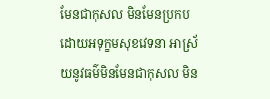មែនជាកុសល មិនមែនប្រកបដោយអទុក្ខមសុខវេទនា អាស្រ័យនូវធម៌មិនមែនជាកុសល មិន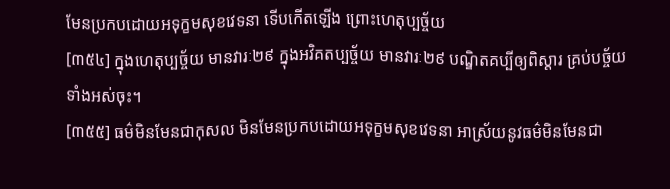មែនប្រកបដោយអទុក្ខមសុខវេទនា ទើបកើតឡើង ព្រោះហេតុប្បច្ច័យ
[៣៥៤] ក្នុងហេតុប្បច្ច័យ មានវារៈ២៩ ក្នុងអវិគតប្បច្ច័យ មានវារៈ២៩ បណ្ឌិតគប្បីឲ្យពិស្តារ គ្រប់បច្ច័យទាំងអស់ចុះ។
[៣៥៥] ធម៌មិនមែនជាកុសល មិនមែនប្រកបដោយអទុក្ខមសុខវេទនា អាស្រ័យនូវធម៌មិនមែនជា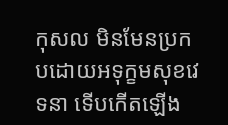កុសល មិនមែនប្រកបដោយអទុក្ខមសុខវេទនា ទើបកើតឡើង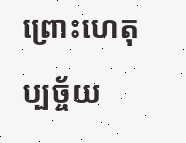ព្រោះហេតុប្បច្ច័យ